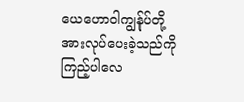ယေဟောဝါကျွန်ုပ်တို့အားလုပ်ပေးခဲ့သည်ကိုကြည့်ပါလေ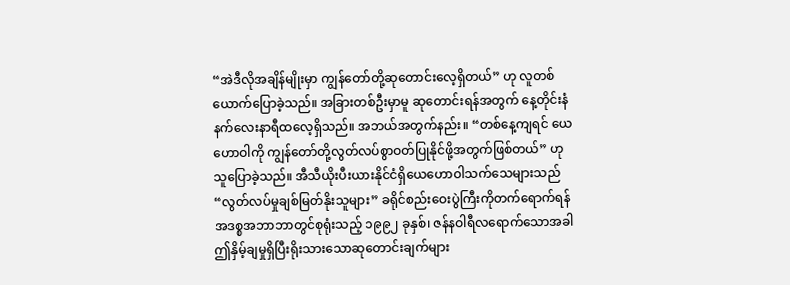“အဲဒီလိုအချိန်မျိုးမှာ ကျွန်တော်တို့ဆုတောင်းလေ့ရှိတယ်” ဟု လူတစ်ယောက်ပြောခဲ့သည်။ အခြားတစ်ဦးမှာမူ ဆုတောင်းရန်အတွက် နေ့တိုင်းနံနက်လေးနာရီထလေ့ရှိသည်။ အဘယ်အတွက်နည်း။ “တစ်နေ့ကျရင် ယေဟောဝါကို ကျွန်တော်တို့လွတ်လပ်စွာဝတ်ပြုနိုင်ဖို့အတွက်ဖြစ်တယ်” ဟု သူပြောခဲ့သည်။ အီသီယိုးပီးယားနိုင်ငံရှိယေဟောဝါသက်သေများသည် “လွတ်လပ်မှုချစ်မြတ်နိုးသူများ” ခရိုင်စည်းဝေးပွဲကြီးကိုတက်ရောက်ရန် အဒစ္စအဘာဘာတွင်စုရုံးသည့် ၁၉၉၂ ခုနှစ်၊ ဇန်နဝါရီလရောက်သောအခါ ဤနှိမ့်ချမှုရှိပြီးရိုးသားသောဆုတောင်းချက်များ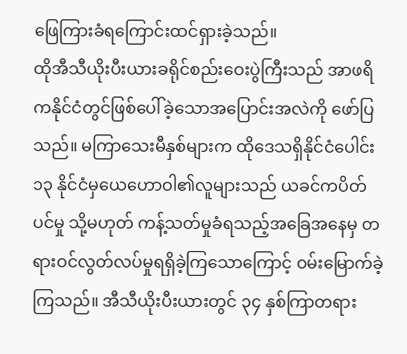ဖြေကြားခံရကြောင်းထင်ရှားခဲ့သည်။
ထိုအီသီယိုးပီးယားခရိုင်စည်းဝေးပွဲကြီးသည် အာဖရိကနိုင်ငံတွင်ဖြစ်ပေါ်ခဲ့သောအပြောင်းအလဲကို ဖော်ပြသည်။ မကြာသေးမီနှစ်များက ထိုဒေသရှိနိုင်ငံပေါင်း ၁၃ နိုင်ငံမှယေဟောဝါ၏လူများသည် ယခင်ကပိတ်ပင်မှု သို့မဟုတ် ကန့်သတ်မှုခံရသည့်အခြေအနေမှ တရားဝင်လွတ်လပ်မှုရရှိခဲ့ကြသောကြောင့် ဝမ်းမြောက်ခဲ့ကြသည်။ အီသီယိုးပီးယားတွင် ၃၄ နှစ်ကြာတရား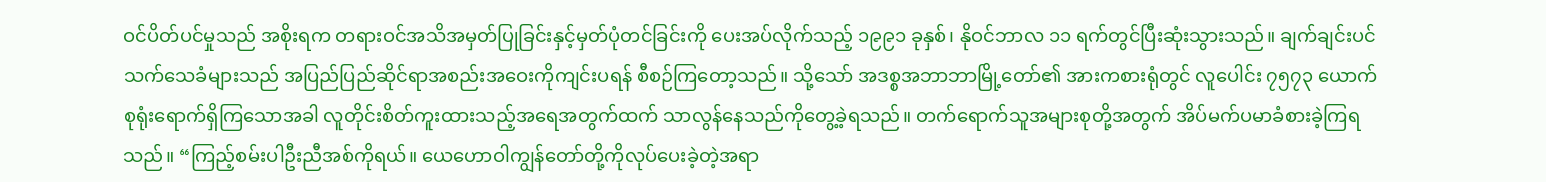ဝင်ပိတ်ပင်မှုသည် အစိုးရက တရားဝင်အသိအမှတ်ပြုခြင်းနှင့်မှတ်ပုံတင်ခြင်းကို ပေးအပ်လိုက်သည့် ၁၉၉၁ ခုနှစ်၊ နိုဝင်ဘာလ ၁၁ ရက်တွင်ပြီးဆုံးသွားသည်။ ချက်ချင်းပင် သက်သေခံများသည် အပြည်ပြည်ဆိုင်ရာအစည်းအဝေးကိုကျင်းပရန် စီစဉ်ကြတော့သည်။ သို့သော် အဒစ္စအဘာဘာမြို့တော်၏ အားကစားရုံတွင် လူပေါင်း ၇၅၇၃ ယောက်စုရုံးရောက်ရှိကြသောအခါ လူတိုင်းစိတ်ကူးထားသည့်အရေအတွက်ထက် သာလွန်နေသည်ကိုတွေ့ခဲ့ရသည်။ တက်ရောက်သူအများစုတို့အတွက် အိပ်မက်ပမာခံစားခဲ့ကြရသည်။ “ကြည့်စမ်းပါဦးညီအစ်ကိုရယ်။ ယေဟောဝါကျွန်တော်တို့ကိုလုပ်ပေးခဲ့တဲ့အရာ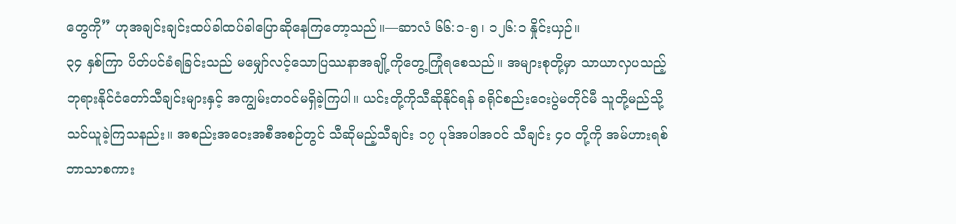တွေကို” ဟုအချင်းချင်းထပ်ခါထပ်ခါပြောဆိုနေကြတော့သည်။—ဆာလံ ၆၆:၁-၅၊ ၁၂၆:၁ နှိုင်းယှဉ်။
၃၄ နှစ်ကြာ ပိတ်ပင်ခံရခြင်းသည် မမျှော်လင့်သောပြဿနာအချို့ကိုတွေ့ကြုံရစေသည်။ အများစုတို့မှာ သာယာလှပသည့်ဘုရားနိုင်ငံတော်သီချင်းများနှင့် အကျွမ်းတဝင်မရှိခဲ့ကြပါ။ ယင်းတို့ကိုသီဆိုနိုင်ရန် ခရိုင်စည်းဝေးပွဲမတိုင်မီ သူတို့မည်သို့သင်ယူခဲ့ကြသနည်း။ အစည်းအဝေးအစီအစဉ်တွင် သီဆိုမည့်သီချင်း ၁၇ ပုဒ်အပါအဝင် သီချင်း ၄၀ တို့ကို အမ်ဟားရစ်ဘာသာစကား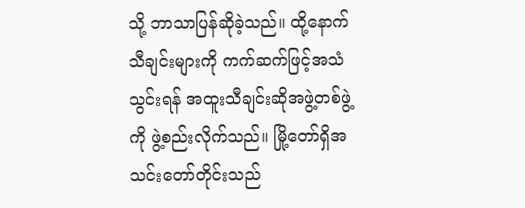သို့ ဘာသာပြန်ဆိုခဲ့သည်။ ထို့နောက် သီချင်းများကို ကက်ဆက်ဖြင့်အသံသွင်းရန် အထူးသီချင်းဆိုအဖွဲ့တစ်ဖွဲ့ကို ဖွဲ့စည်းလိုက်သည်။ မြို့တော်ရှိအသင်းတော်တိုင်းသည်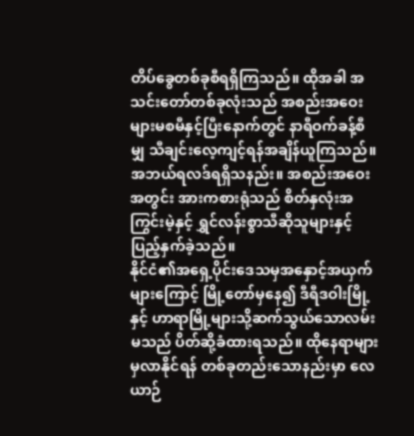တိပ်ခွေတစ်ခုစီရရှိကြသည်။ ထိုအခါ အသင်းတော်တစ်ခုလုံးသည် အစည်းအဝေးများမစမီနှင့်ပြီးနောက်တွင် နာရီဝက်ခန့်စီမျှ သီချင်းလေ့ကျင့်ရန်အချိန်ယူကြသည်။ အဘယ်ရလဒ်ရရှိသနည်း။ အစည်းအဝေးအတွင်း အားကစားရုံသည် စိတ်နှလုံးအကြွင်းမဲ့နှင့် ရွှင်လန်းစွာသီဆိုသူများနှင့်ပြည့်နှက်ခဲ့သည်။
နိုင်ငံ၏အရှေ့ပိုင်းဒေသမှအနှောင့်အယှက်များကြောင့် မြို့တော်မှနေ၍ ဒီရီဒဝါးမြို့နှင့် ဟာရာမြို့များသို့ဆက်သွယ်သောလမ်းမသည် ပိတ်ဆို့ခံထားရသည်။ ထိုနေရာများမှလာနိုင်ရန် တစ်ခုတည်းသောနည်းမှာ လေယာဉ်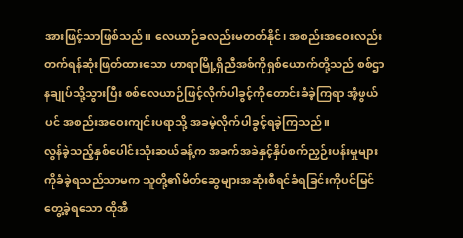အားဖြင့်သာဖြစ်သည်။ လေယာဉ်ခလည်းမတတ်နိုင်၊ အစည်းအဝေးလည်းတက်ရန်ဆုံးဖြတ်ထားသော ဟာရာမြို့ရှိညီအစ်ကိုရှစ်ယောက်တို့သည် စစ်ဌာနချုပ်သို့သွားပြီး စစ်လေယာဉ်ဖြင့်လိုက်ပါခွင့်ကိုတောင်းခံခဲ့ကြရာ အံ့ဖွယ်ပင် အစည်းအဝေးကျင်းပရာသို့ အခမဲ့လိုက်ပါခွင့်ရခဲ့ကြသည်။
လွန်ခဲ့သည့်နှစ်ပေါင်းသုံးဆယ်ခန့်က အခက်အခဲနှင့်နှိပ်စက်ညှဉ်းပန်းမှုများကိုခံခဲ့ရသည်သာမက သူတို့၏မိတ်ဆွေများအဆုံးစီရင်ခံရခြင်းကိုပင်မြင်တွေ့ခဲ့ရသော ထိုအီ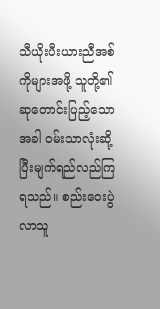သီယိုးပီးယားညီအစ်ကိုများအဖို့ သူတို့၏ဆုတောင်းပြည့်သောအခါ ဝမ်းသာလုံးဆို့ပြီးမျက်ရည်လည်ကြရသည်။ စည်းဝေးပွဲလာသူ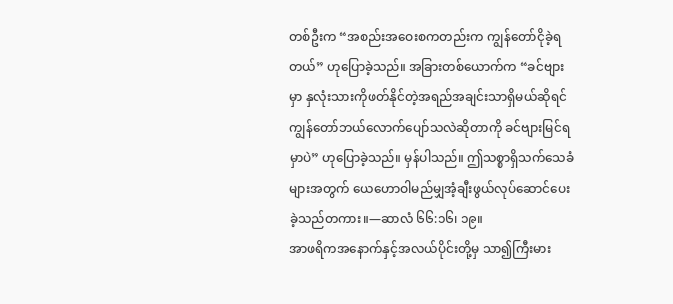တစ်ဦးက “အစည်းအဝေးစကတည်းက ကျွန်တော်ငိုခဲ့ရတယ်” ဟုပြောခဲ့သည်။ အခြားတစ်ယောက်က “ခင်ဗျားမှာ နှလုံးသားကိုဖတ်နိုင်တဲ့အရည်အချင်းသာရှိမယ်ဆိုရင် ကျွန်တော်ဘယ်လောက်ပျော်သလဲဆိုတာကို ခင်ဗျားမြင်ရမှာပဲ” ဟုပြောခဲ့သည်။ မှန်ပါသည်။ ဤသစ္စာရှိသက်သေခံများအတွက် ယေဟောဝါမည်မျှအံ့ချီးဖွယ်လုပ်ဆောင်ပေးခဲ့သည်တကား။—ဆာလံ ၆၆:၁၆၊ ၁၉။
အာဖရိကအနောက်နှင့်အလယ်ပိုင်းတို့မှ သာ၍ကြီးမား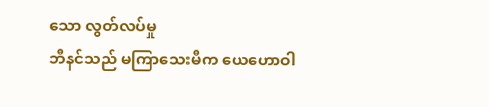သော လွတ်လပ်မှု
ဘီနင်သည် မကြာသေးမီက ယေဟောဝါ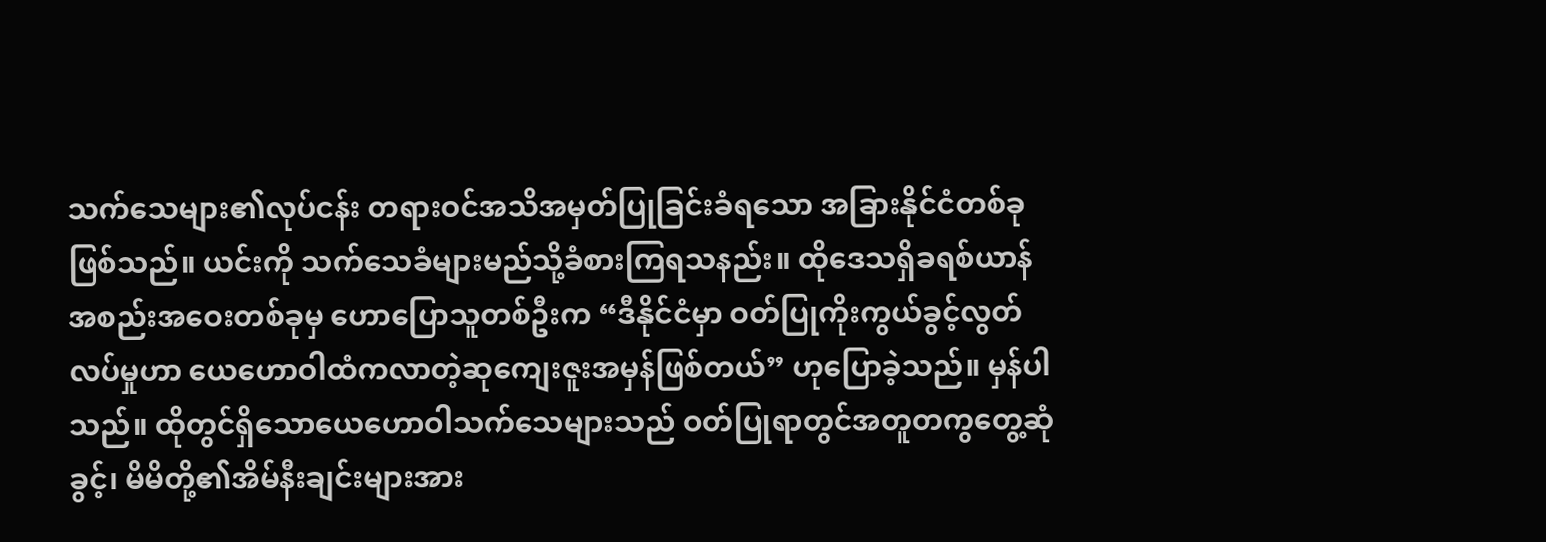သက်သေများ၏လုပ်ငန်း တရားဝင်အသိအမှတ်ပြုခြင်းခံရသော အခြားနိုင်ငံတစ်ခုဖြစ်သည်။ ယင်းကို သက်သေခံများမည်သို့ခံစားကြရသနည်း။ ထိုဒေသရှိခရစ်ယာန်အစည်းအဝေးတစ်ခုမှ ဟောပြောသူတစ်ဦးက “ဒီနိုင်ငံမှာ ဝတ်ပြုကိုးကွယ်ခွင့်လွတ်လပ်မှုဟာ ယေဟောဝါထံကလာတဲ့ဆုကျေးဇူးအမှန်ဖြစ်တယ်” ဟုပြောခဲ့သည်။ မှန်ပါသည်။ ထိုတွင်ရှိသောယေဟောဝါသက်သေများသည် ဝတ်ပြုရာတွင်အတူတကွတွေ့ဆုံခွင့်၊ မိမိတို့၏အိမ်နီးချင်းများအား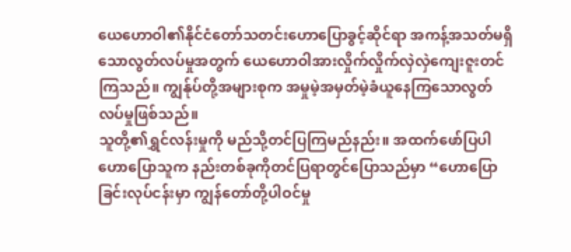ယေဟောဝါ၏နိုင်ငံတော်သတင်းဟောပြောခွင့်ဆိုင်ရာ အကန့်အသတ်မရှိသောလွတ်လပ်မှုအတွက် ယေဟောဝါအားလှိုက်လှိုက်လှဲလှဲကျေးဇူးတင်ကြသည်။ ကျွန်ုပ်တို့အများစုက အမှုမဲ့အမှတ်မဲ့ခံယူနေကြသောလွတ်လပ်မှုဖြစ်သည်။
သူတို့၏ရွှင်လန်းမှုကို မည်သို့တင်ပြကြမည်နည်း။ အထက်ဖော်ပြပါဟောပြောသူက နည်းတစ်ခုကိုတင်ပြရာတွင်ပြောသည်မှာ “ဟောပြောခြင်းလုပ်ငန်းမှာ ကျွန်တော်တို့ပါဝင်မှု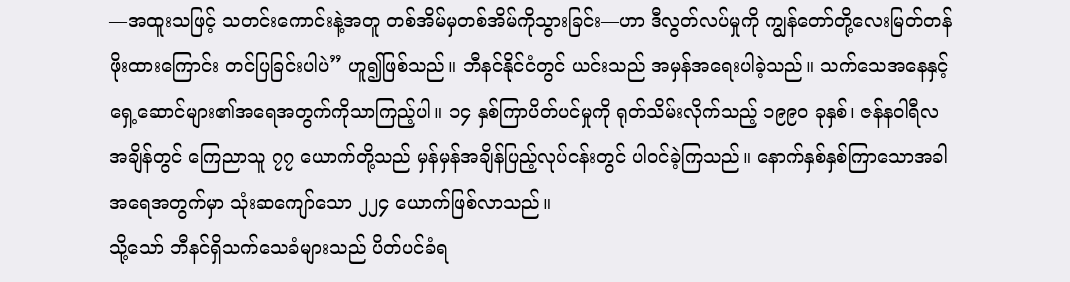—အထူးသဖြင့် သတင်းကောင်းနဲ့အတူ တစ်အိမ်မှတစ်အိမ်ကိုသွားခြင်း—ဟာ ဒီလွတ်လပ်မှုကို ကျွန်တော်တို့လေးမြတ်တန်ဖိုးထားကြောင်း တင်ပြခြင်းပါပဲ” ဟူ၍ဖြစ်သည်။ ဘီနင်နိုင်ငံတွင် ယင်းသည် အမှန်အရေးပါခဲ့သည်။ သက်သေအနေနှင့် ရှေ့ဆောင်များ၏အရေအတွက်ကိုသာကြည့်ပါ။ ၁၄ နှစ်ကြာပိတ်ပင်မှုကို ရုတ်သိမ်းလိုက်သည့် ၁၉၉၀ ခုနှစ်၊ ဇန်နဝါရီလအချိန်တွင် ကြေညာသူ ၇၇ ယောက်တို့သည် မှန်မှန်အချိန်ပြည့်လုပ်ငန်းတွင် ပါဝင်ခဲ့ကြသည်။ နောက်နှစ်နှစ်ကြာသောအခါ အရေအတွက်မှာ သုံးဆကျော်သော ၂၂၄ ယောက်ဖြစ်လာသည်။
သို့သော် ဘီနင်ရှိသက်သေခံများသည် ပိတ်ပင်ခံရ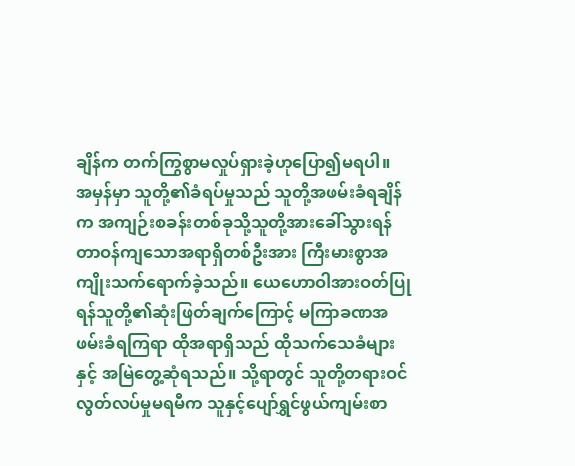ချိန်က တက်ကြွစွာမလှုပ်ရှားခဲ့ဟုပြော၍မရပါ။ အမှန်မှာ သူတို့၏ခံရပ်မှုသည် သူတို့အဖမ်းခံရချိန်က အကျဉ်းစခန်းတစ်ခုသို့သူတို့အားခေါ်သွားရန် တာဝန်ကျသောအရာရှိတစ်ဦးအား ကြီးမားစွာအကျိုးသက်ရောက်ခဲ့သည်။ ယေဟောဝါအားဝတ်ပြုရန်သူတို့၏ဆုံးဖြတ်ချက်ကြောင့် မကြာခဏအဖမ်းခံရကြရာ ထိုအရာရှိသည် ထိုသက်သေခံများနှင့် အမြဲတွေ့ဆုံရသည်။ သို့ရာတွင် သူတို့တရားဝင်လွတ်လပ်မှုမရမီက သူနှင့်ပျော်ရွှင်ဖွယ်ကျမ်းစာ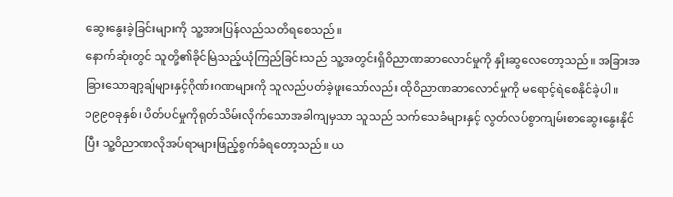ဆွေးနွေးခဲ့ခြင်းများကို သူ့အားပြန်လည်သတိရစေသည်။
နောက်ဆုံးတွင် သူတို့၏ခိုင်မြဲသည့်ယုံကြည်ခြင်းသည် သူ့အတွင်းရှိဝိညာဏဆာလောင်မှုကို နှိုးဆွလေတော့သည်။ အခြားအခြားသောချာ့ချ်များနှင့်ဂိုဏ်းဂဏများကို သူလည်ပတ်ခဲ့ဖူးသော်လည်း ထိုဝိညာဏဆာလောင်မှုကို မရောင့်ရဲစေနိုင်ခဲ့ပါ။ ၁၉၉၀ခုနှစ်၊ ပိတ်ပင်မှုကိုရုတ်သိမ်းလိုက်သောအခါကျမှသာ သူသည် သက်သေခံများနှင့် လွတ်လပ်စွာကျမ်းစာဆွေးနွေးနိုင်ပြီး သူ့ဝိညာဏလိုအပ်ရာများဖြည့်စွက်ခံရတော့သည်။ ယ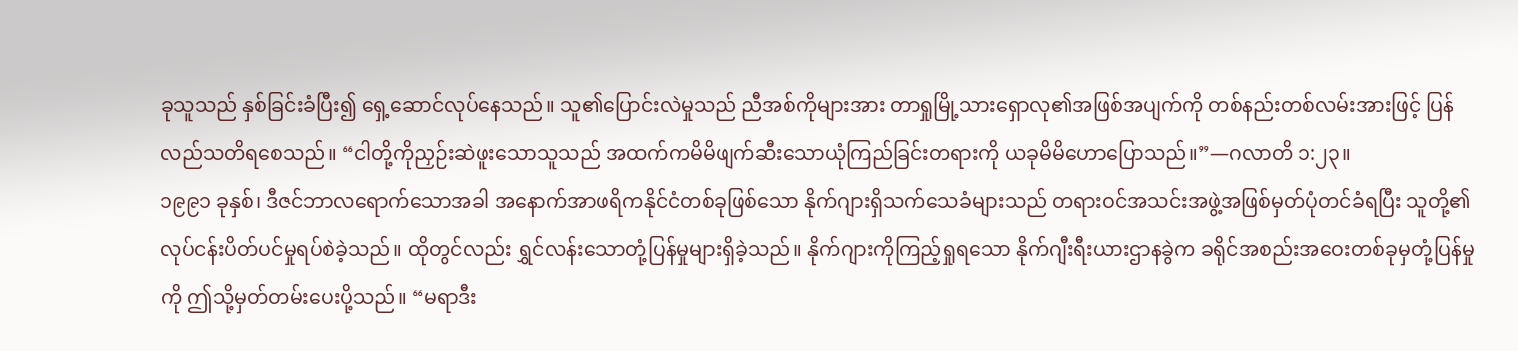ခုသူသည် နှစ်ခြင်းခံပြီး၍ ရှေ့ဆောင်လုပ်နေသည်။ သူ၏ပြောင်းလဲမှုသည် ညီအစ်ကိုများအား တာရှုမြို့သားရှောလု၏အဖြစ်အပျက်ကို တစ်နည်းတစ်လမ်းအားဖြင့် ပြန်လည်သတိရစေသည်။ “ငါတို့ကိုညှဉ်းဆဲဖူးသောသူသည် အထက်ကမိမိဖျက်ဆီးသောယုံကြည်ခြင်းတရားကို ယခုမိမိဟောပြောသည်။”—ဂလာတိ ၁:၂၃။
၁၉၉၁ ခုနှစ်၊ ဒီဇင်ဘာလရောက်သောအခါ အနောက်အာဖရိကနိုင်ငံတစ်ခုဖြစ်သော နိုက်ဂျားရှိသက်သေခံများသည် တရားဝင်အသင်းအဖွဲ့အဖြစ်မှတ်ပုံတင်ခံရပြီး သူတို့၏လုပ်ငန်းပိတ်ပင်မှုရပ်စဲခဲ့သည်။ ထိုတွင်လည်း ရွှင်လန်းသောတုံ့ပြန်မှုများရှိခဲ့သည်။ နိုက်ဂျားကိုကြည့်ရှုရသော နိုက်ဂျီးရီးယားဌာနခွဲက ခရိုင်အစည်းအဝေးတစ်ခုမှတုံ့ပြန်မှုကို ဤသို့မှတ်တမ်းပေးပို့သည်။ “မရာဒီး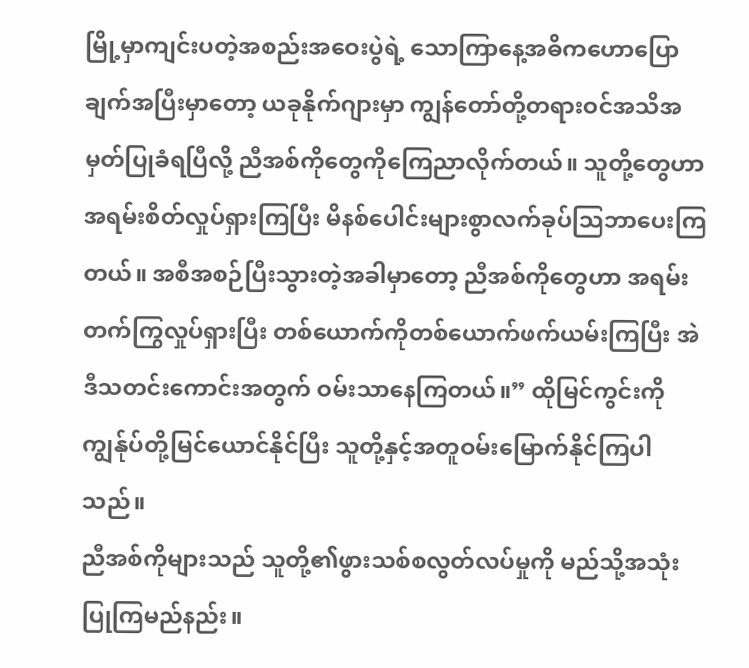မြို့မှာကျင်းပတဲ့အစည်းအဝေးပွဲရဲ့ သောကြာနေ့အဓိကဟောပြောချက်အပြီးမှာတော့ ယခုနိုက်ဂျားမှာ ကျွန်တော်တို့တရားဝင်အသိအမှတ်ပြုခံရပြီလို့ ညီအစ်ကိုတွေကိုကြေညာလိုက်တယ်။ သူတို့တွေဟာ အရမ်းစိတ်လှုပ်ရှားကြပြီး မိနစ်ပေါင်းများစွာလက်ခုပ်သြဘာပေးကြတယ်။ အစီအစဉ်ပြီးသွားတဲ့အခါမှာတော့ ညီအစ်ကိုတွေဟာ အရမ်းတက်ကြွလှုပ်ရှားပြီး တစ်ယောက်ကိုတစ်ယောက်ဖက်ယမ်းကြပြီး အဲဒီသတင်းကောင်းအတွက် ဝမ်းသာနေကြတယ်။” ထိုမြင်ကွင်းကို ကျွန်ုပ်တို့မြင်ယောင်နိုင်ပြီး သူတို့နှင့်အတူဝမ်းမြောက်နိုင်ကြပါသည်။
ညီအစ်ကိုများသည် သူတို့၏ဖွားသစ်စလွတ်လပ်မှုကို မည်သို့အသုံးပြုကြမည်နည်း။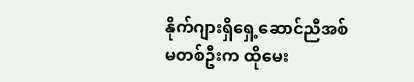နိုက်ဂျားရှိရှေ့ဆောင်ညီအစ်မတစ်ဦးက ထိုမေး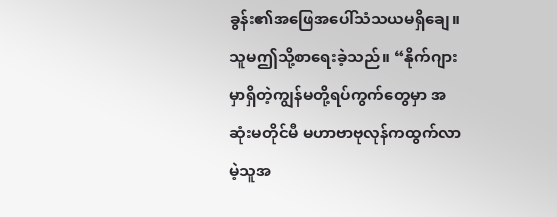ခွန်း၏အဖြေအပေါ်သံသယမရှိချေ။ သူမဤသို့စာရေးခဲ့သည်။ “နိုက်ဂျားမှာရှိတဲ့ကျွန်မတို့ရပ်ကွက်တွေမှာ အဆုံးမတိုင်မီ မဟာဗာဗုလုန်ကထွက်လာမဲ့သူအ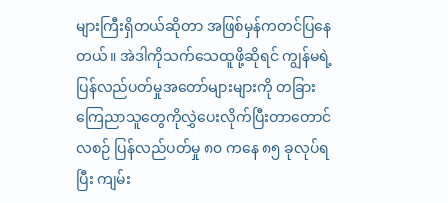များကြီးရှိတယ်ဆိုတာ အဖြစ်မှန်ကတင်ပြနေတယ်။ အဲဒါကိုသက်သေထူဖို့ဆိုရင် ကျွန်မရဲ့ပြန်လည်ပတ်မှုအတော်များများကို တခြားကြေညာသူတွေကိုလွှဲပေးလိုက်ပြီးတာတောင်လစဉ် ပြန်လည်ပတ်မှု ၈၀ ကနေ ၈၅ ခုလုပ်ရပြီး ကျမ်း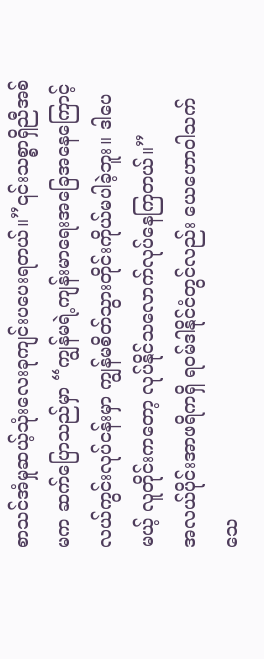စာသင်အံမှုဆယ့်သုံးလေးခုကျင်းပပေးရတယ်။”၎င်းသစ္စာရှိညီအစ်မက ဆက်ပြောသည်မှာ “ကျွန်မရဲ့ကျန်းမာရေးအခြေအနေကြောင့် လယ်ကွင်းလုပ်ငန်းမှာ ကျွန်မစိတ်သွားတိုင်းကိုယ်မပါခဲ့ဘူး။ ဒါပေမယ့် လူတိုင်းကတော့ လုပ်နိုင်သလောက်လုပ်နေကြတယ်။”
အလယ်ပိုင်းအာဖရိကရှိ ရဝမ်ဒါနိုင်ငံတွင်လည်း ယေဟောဝါသက်သေ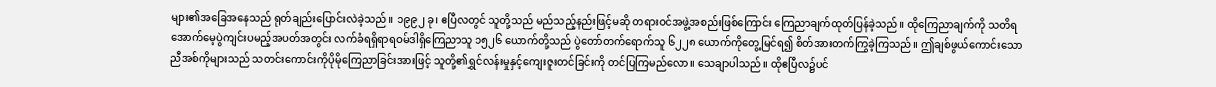များ၏အခြေအနေသည် ရုတ်ချည်းပြောင်းလဲခဲ့သည်။ ၁၉၉၂ ခု၊ ဧပြီလတွင် သူတို့သည် မည်သည့်နည်းဖြင့်မဆို တရားဝင်အဖွဲ့အစည်းဖြစ်ကြောင်း ကြေညာချက်ထုတ်ပြန်ခဲ့သည်။ ထိုကြေညာချက်ကို သတိရအောက်မေ့ပွဲကျင်းပမည့်အပတ်အတွင်း လက်ခံရရှိရာရဝမ်ဒါရှိကြေညာသူ ၁၅၂၆ ယောက်တို့သည် ပွဲတော်တက်ရောက်သူ ၆၂၂၈ ယောက်ကိုတွေ့မြင်ရ၍ စိတ်အားတက်ကြွခဲ့ကြသည်။ ဤချစ်ဖွယ်ကောင်းသောညီအစ်ကိုများသည် သတင်းကောင်းကိုပိုမိုကြေညာခြင်းအားဖြင့် သူတို့၏ရွှင်လန်းမှုနှင့်ကျေးဇူးတင်ခြင်းကို တင်ပြကြမည်လော။ သေချာပါသည်။ ထိုဧပြီလ၌ပင်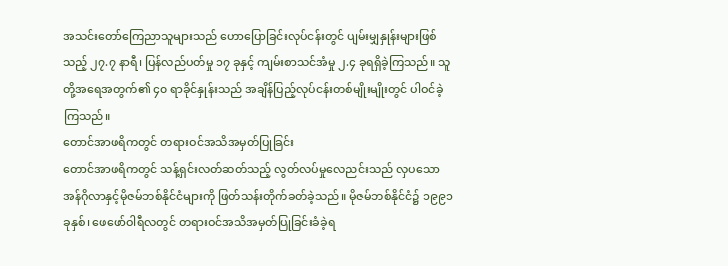အသင်းတော်ကြေညာသူများသည် ဟောပြောခြင်းလုပ်ငန်းတွင် ပျမ်းမျှနှုန်းများဖြစ်သည့် ၂၇.၇ နာရီ၊ ပြန်လည်ပတ်မှု ၁၇ ခုနှင့် ကျမ်းစာသင်အံမှု ၂.၄ ခုရရှိခဲ့ကြသည်။ သူတို့အရေအတွက်၏ ၄၀ ရာခိုင်နှုန်းသည် အချိန်ပြည့်လုပ်ငန်းတစ်မျိုးမျိုးတွင် ပါဝင်ခဲ့ကြသည်။
တောင်အာဖရိကတွင် တရားဝင်အသိအမှတ်ပြုခြင်း
တောင်အာဖရိကတွင် သန့်ရှင်းလတ်ဆတ်သည့် လွတ်လပ်မှုလေညင်းသည် လှပသောအန်ဂိုလာနှင့်မိုဇမ်ဘစ်နိုင်ငံများကို ဖြတ်သန်းတိုက်ခတ်ခဲ့သည်။ မိုဇမ်ဘစ်နိုင်ငံ၌ ၁၉၉၁ ခုနှစ်၊ ဖေဖော်ဝါရီလတွင် တရားဝင်အသိအမှတ်ပြုခြင်းခံခဲ့ရ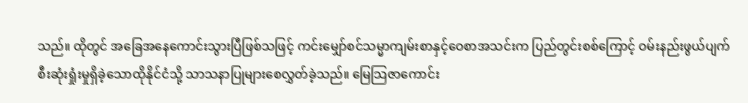သည်။ ထိုတွင် အခြေအနေကောင်းသွားပြီဖြစ်သဖြင့် ကင်းမျှော်စင်သမ္မာကျမ်းစာနှင့်ဝေစာအသင်းက ပြည်တွင်းစစ်ကြောင့် ဝမ်းနည်းဖွယ်ပျက်စီးဆုံးရှုံးမှုရှိခဲ့သောထိုနိုင်ငံသို့ သာသနာပြုများစေလွှတ်ခဲ့သည်။ မြေသြဇာကောင်း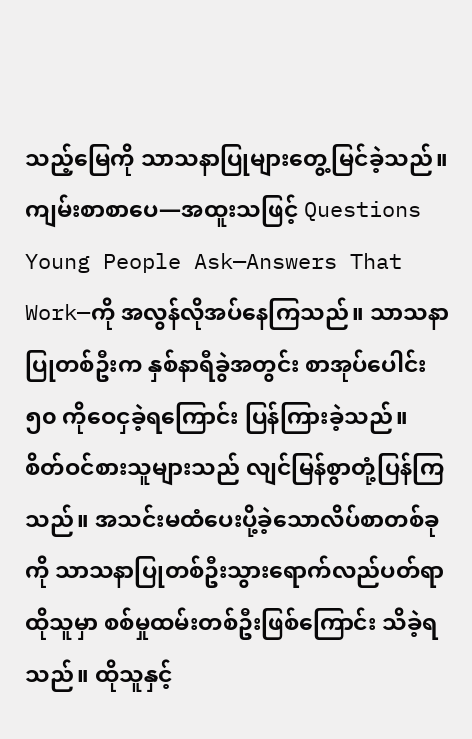သည့်မြေကို သာသနာပြုများတွေ့မြင်ခဲ့သည်။ ကျမ်းစာစာပေ—အထူးသဖြင့် Questions Young People Ask—Answers That Work—ကို အလွန်လိုအပ်နေကြသည်။ သာသနာပြုတစ်ဦးက နှစ်နာရီခွဲအတွင်း စာအုပ်ပေါင်း ၅၀ ကိုဝေငှခဲ့ရကြောင်း ပြန်ကြားခဲ့သည်။
စိတ်ဝင်စားသူများသည် လျင်မြန်စွာတုံ့ပြန်ကြသည်။ အသင်းမထံပေးပို့ခဲ့သောလိပ်စာတစ်ခုကို သာသနာပြုတစ်ဦးသွားရောက်လည်ပတ်ရာ ထိုသူမှာ စစ်မှုထမ်းတစ်ဦးဖြစ်ကြောင်း သိခဲ့ရသည်။ ထိုသူနှင့်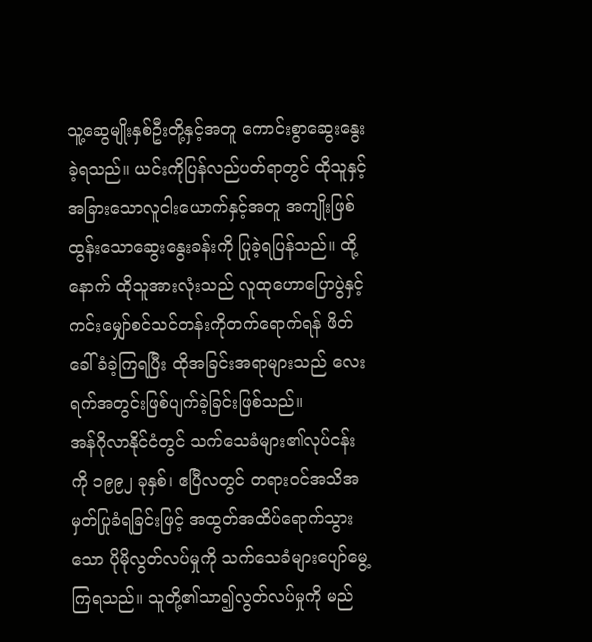သူ့ဆွေမျိုးနှစ်ဦးတို့နှင့်အတူ ကောင်းစွာဆွေးနွေးခဲ့ရသည်။ ယင်းကိုပြန်လည်ပတ်ရာတွင် ထိုသူနှင့်အခြားသောလူငါးယောက်နှင့်အတူ အကျိုးဖြစ်ထွန်းသောဆွေးနွေးခန်းကို ပြုခဲ့ရပြန်သည်။ ထို့နောက် ထိုသူအားလုံးသည် လူထုဟောပြောပွဲနှင့်ကင်းမျှော်စင်သင်တန်းကိုတက်ရောက်ရန် ဖိတ်ခေါ်ခံခဲ့ကြရပြီး ထိုအခြင်းအရာများသည် လေးရက်အတွင်းဖြစ်ပျက်ခဲ့ခြင်းဖြစ်သည်။
အန်ဂိုလာနိုင်ငံတွင် သက်သေခံများ၏လုပ်ငန်းကို ၁၉၉၂ ခုနှစ်၊ ဧပြီလတွင် တရားဝင်အသိအမှတ်ပြုခံရခြင်းဖြင့် အထွတ်အထိပ်ရောက်သွားသော ပိုမိုလွတ်လပ်မှုကို သက်သေခံများပျော်မွေ့ကြရသည်။ သူတို့၏သာ၍လွတ်လပ်မှုကို မည်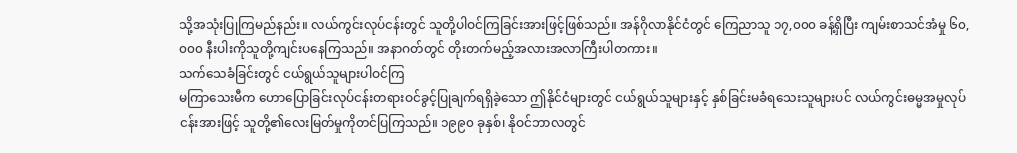သို့အသုံးပြုကြမည်နည်း။ လယ်ကွင်းလုပ်ငန်းတွင် သူတို့ပါဝင်ကြခြင်းအားဖြင့်ဖြစ်သည်။ အန်ဂိုလာနိုင်ငံတွင် ကြေညာသူ ၁၇,၀၀၀ ခန့်ရှိပြီး ကျမ်းစာသင်အံမှု ၆၀,၀၀၀ နီးပါးကိုသူတို့ကျင်းပနေကြသည်။ အနာဂတ်တွင် တိုးတက်မည့်အလားအလာကြီးပါတကား။
သက်သေခံခြင်းတွင် ငယ်ရွယ်သူများပါဝင်ကြ
မကြာသေးမီက ဟောပြောခြင်းလုပ်ငန်းတရားဝင်ခွင့်ပြုချက်ရရှိခဲ့သော ဤနိုင်ငံများတွင် ငယ်ရွယ်သူများနှင့် နှစ်ခြင်းမခံရသေးသူများပင် လယ်ကွင်းဓမ္မအမှုလုပ်ငန်းအားဖြင့် သူတို့၏လေးမြတ်မှုကိုတင်ပြကြသည်။ ၁၉၉၀ ခုနှစ်၊ နိုဝင်ဘာလတွင်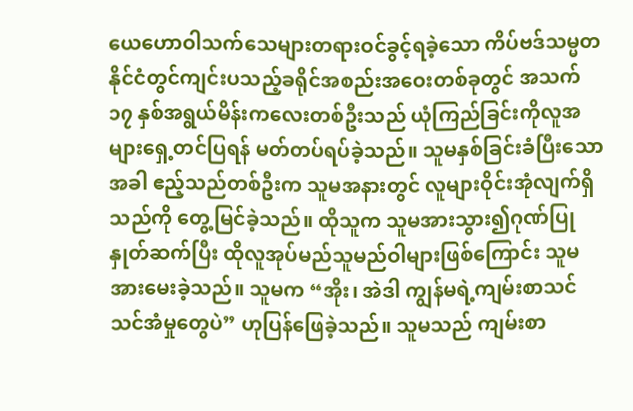ယေဟောဝါသက်သေများတရားဝင်ခွင့်ရခဲ့သော ကိပ်ဗဒ်သမ္မတနိုင်ငံတွင်ကျင်းပသည့်ခရိုင်အစည်းအဝေးတစ်ခုတွင် အသက် ၁၇ နှစ်အရွယ်မိန်းကလေးတစ်ဦးသည် ယုံကြည်ခြင်းကိုလူအများရှေ့တင်ပြရန် မတ်တပ်ရပ်ခဲ့သည်။ သူမနှစ်ခြင်းခံပြီးသောအခါ ဧည့်သည်တစ်ဦးက သူမအနားတွင် လူများဝိုင်းအုံလျက်ရှိသည်ကို တွေ့မြင်ခဲ့သည်။ ထိုသူက သူမအားသွား၍ဂုဏ်ပြုနှုတ်ဆက်ပြီး ထိုလူအုပ်မည်သူမည်ဝါများဖြစ်ကြောင်း သူမအားမေးခဲ့သည်။ သူမက “အိုး၊ အဲဒါ ကျွန်မရဲ့ကျမ်းစာသင်သင်အံမှုတွေပဲ” ဟုပြန်ဖြေခဲ့သည်။ သူမသည် ကျမ်းစာ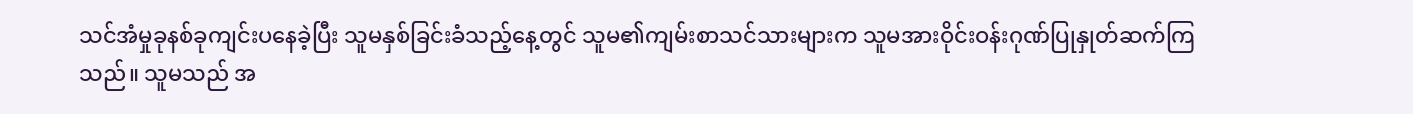သင်အံမှုခုနစ်ခုကျင်းပနေခဲ့ပြီး သူမနှစ်ခြင်းခံသည့်နေ့တွင် သူမ၏ကျမ်းစာသင်သားများက သူမအားဝိုင်းဝန်းဂုဏ်ပြုနှုတ်ဆက်ကြသည်။ သူမသည် အ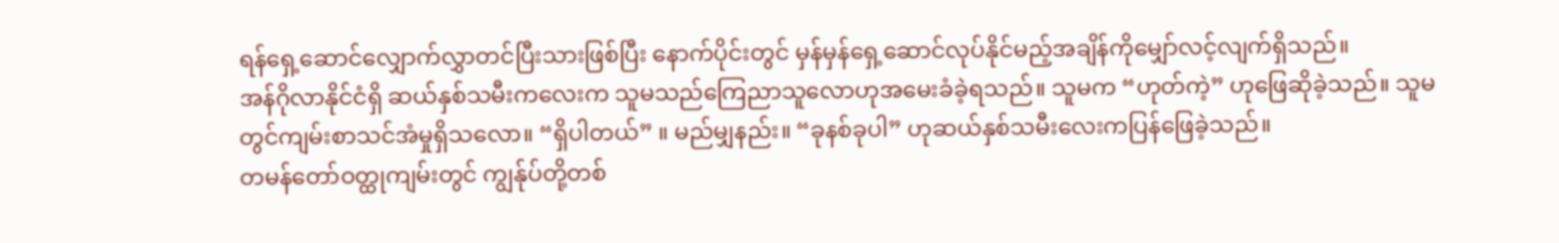ရန်ရှေ့ဆောင်လျှောက်လွှာတင်ပြီးသားဖြစ်ပြီး နောက်ပိုင်းတွင် မှန်မှန်ရှေ့ဆောင်လုပ်နိုင်မည့်အချိန်ကိုမျှော်လင့်လျက်ရှိသည်။
အန်ဂိုလာနိုင်ငံရှိ ဆယ်နှစ်သမီးကလေးက သူမသည်ကြေညာသူလောဟုအမေးခံခဲ့ရသည်။ သူမက “ဟုတ်ကဲ့” ဟုဖြေဆိုခဲ့သည်။ သူမတွင်ကျမ်းစာသင်အံမှုရှိသလော။ “ရှိပါတယ်” ။ မည်မျှနည်း။ “ခုနစ်ခုပါ” ဟုဆယ်နှစ်သမီးလေးကပြန်ဖြေခဲ့သည်။
တမန်တော်ဝတ္ထုကျမ်းတွင် ကျွန်ုပ်တို့တစ်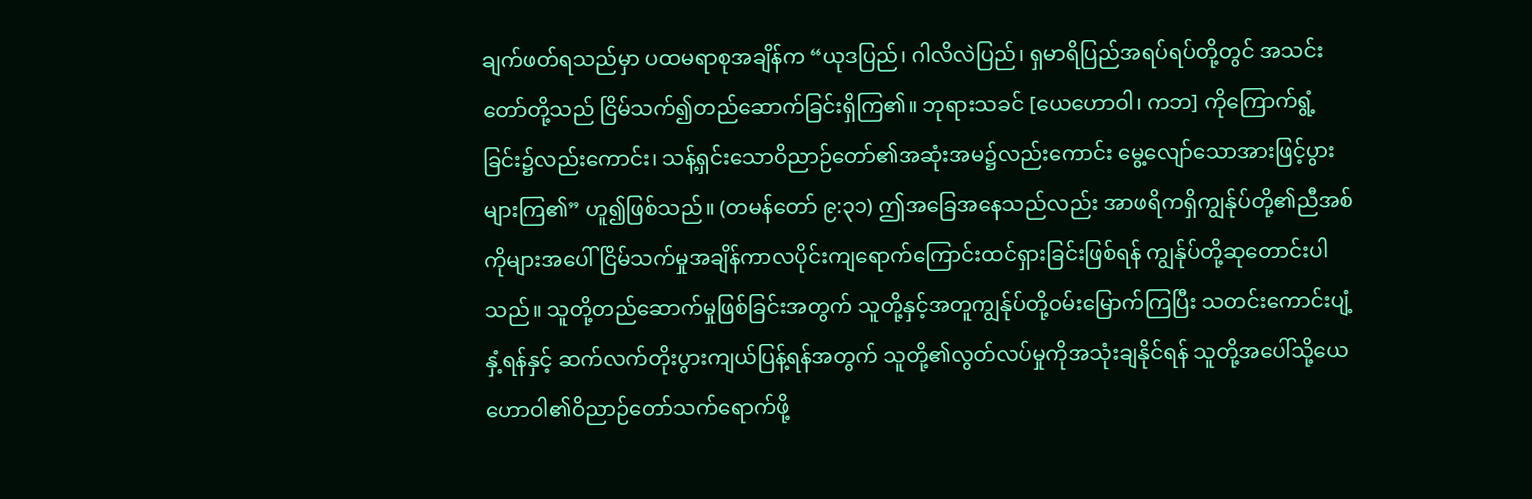ချက်ဖတ်ရသည်မှာ ပထမရာစုအချိန်က “ယုဒပြည်၊ ဂါလိလဲပြည်၊ ရှမာရိပြည်အရပ်ရပ်တို့တွင် အသင်းတော်တို့သည် ငြိမ်သက်၍တည်ဆောက်ခြင်းရှိကြ၏။ ဘုရားသခင် [ယေဟောဝါ၊ ကဘ] ကိုကြောက်ရွံ့ခြင်း၌လည်းကောင်း၊ သန့်ရှင်းသောဝိညာဉ်တော်၏အဆုံးအမ၌လည်းကောင်း မွေ့လျော်သောအားဖြင့်ပွားများကြ၏” ဟူ၍ဖြစ်သည်။ (တမန်တော် ၉:၃၁) ဤအခြေအနေသည်လည်း အာဖရိကရှိကျွန်ုပ်တို့၏ညီအစ်ကိုများအပေါ် ငြိမ်သက်မှုအချိန်ကာလပိုင်းကျရောက်ကြောင်းထင်ရှားခြင်းဖြစ်ရန် ကျွန်ုပ်တို့ဆုတောင်းပါသည်။ သူတို့တည်ဆောက်မှုဖြစ်ခြင်းအတွက် သူတို့နှင့်အတူကျွန်ုပ်တို့ဝမ်းမြောက်ကြပြီး သတင်းကောင်းပျံ့နှံ့ရန်နှင့် ဆက်လက်တိုးပွားကျယ်ပြန့်ရန်အတွက် သူတို့၏လွတ်လပ်မှုကိုအသုံးချနိုင်ရန် သူတို့အပေါ်သို့ယေဟောဝါ၏ဝိညာဉ်တော်သက်ရောက်ဖို့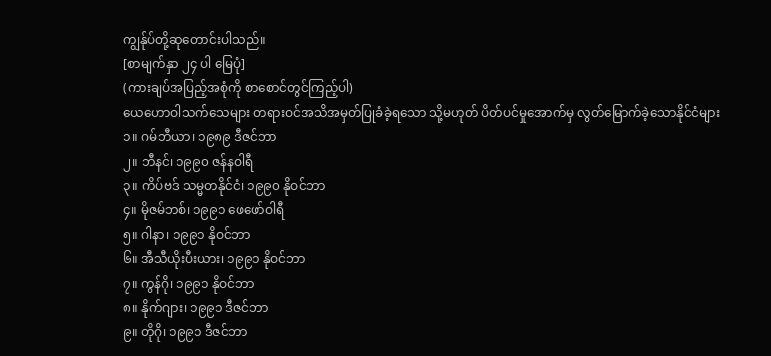ကျွန်ုပ်တို့ဆုတောင်းပါသည်။
[စာမျက်နှာ ၂၄ ပါ မြေပုံ]
(ကားချပ်အပြည့်အစုံကို စာစောင်တွင်ကြည့်ပါ)
ယေဟောဝါသက်သေများ တရားဝင်အသိအမှတ်ပြုခံခဲ့ရသော သို့မဟုတ် ပိတ်ပင်မှုအောက်မှ လွတ်မြောက်ခဲ့သောနိုင်ငံများ
၁။ ဂမ်ဘီယာ၊ ၁၉၈၉ ဒီဇင်ဘာ
၂။ ဘီနင်၊ ၁၉၉၀ ဇန်နဝါရီ
၃။ ကိပ်ဗဒ် သမ္မတနိုင်ငံ၊ ၁၉၉၀ နိုဝင်ဘာ
၄။ မိုဇမ်ဘစ်၊ ၁၉၉၁ ဖေဖော်ဝါရီ
၅။ ဂါနာ၊ ၁၉၉၁ နိုဝင်ဘာ
၆။ အီသီယိုးပီးယား၊ ၁၉၉၁ နိုဝင်ဘာ
၇။ ကွန်ဂို၊ ၁၉၉၁ နိုဝင်ဘာ
၈။ နိုက်ဂျား၊ ၁၉၉၁ ဒီဇင်ဘာ
၉။ တိုဂို၊ ၁၉၉၁ ဒီဇင်ဘာ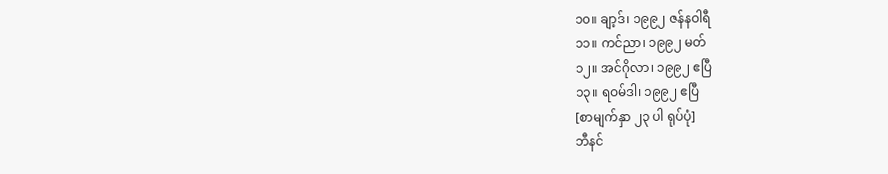၁၀။ ချာ့ဒ်၊ ၁၉၉၂ ဇန်နဝါရီ
၁၁။ ကင်ညာ၊ ၁၉၉၂ မတ်
၁၂။ အင်ဂိုလာ၊ ၁၉၉၂ ဧပြီ
၁၃။ ရဝမ်ဒါ၊ ၁၉၉၂ ဧပြီ
[စာမျက်နှာ ၂၃ ပါ ရုပ်ပုံ]
ဘီနင်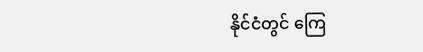နိုင်ငံတွင် ကြေ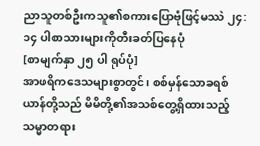ညာသူတစ်ဦးကသူ၏စကားပြောဗုံဖြင့်မဿဲ ၂၄:၁၄ ပါစာသားများကိုတီးခတ်ပြနေပုံ
[စာမျက်နှာ ၂၅ ပါ ရုပ်ပုံ]
အာဖရိကဒေသများစွာတွင်၊ စစ်မှန်သောခရစ်ယာန်တို့သည် မိမိတို့၏အသစ်တွေ့ရှိထားသည့်သမ္မာတရား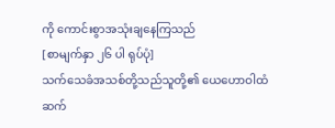ကို ကောင်းစွာအသုံးချနေကြသည်
[စာမျက်နှာ ၂၆ ပါ ရုပ်ပုံ]
သက်သေခံအသစ်တို့သည်သူတို့၏ ယေဟောဝါထံဆက်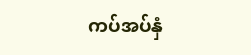ကပ်အပ်နှံ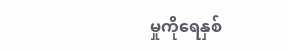မှုကိုရေနှစ်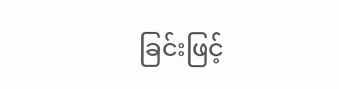ခြင်းဖြင့်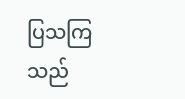ပြသကြသည်